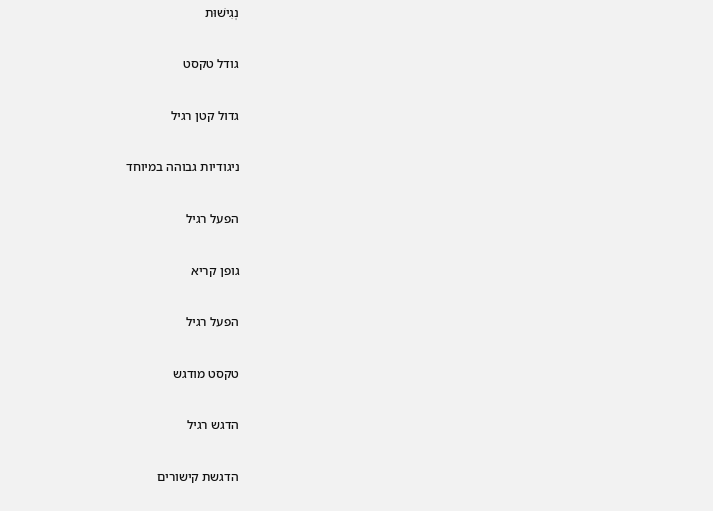נְגִישׁוּת

גודל טקסט

גדול קטן רגיל

ניגודיות גבוהה במיוחד

הפעל רגיל

גופן קריא

הפעל רגיל

טקסט מודגש

הדגש רגיל

הדגשת קישורים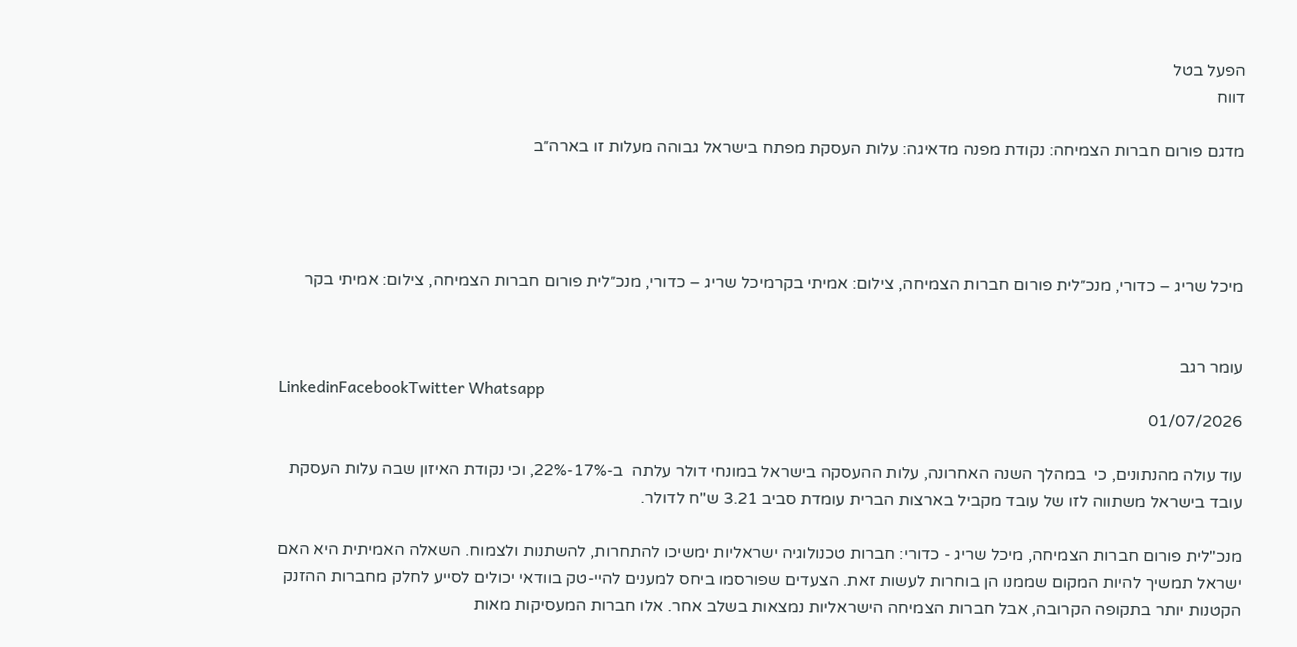הפעל בטל
דווח

מדגם פורום חברות הצמיחה: נקודת מפנה מדאיגה: עלות העסקת מפתח בישראל גבוהה מעלות זו בארה״ב




מיכל שריג – כדורי, מנכ״לית פורום חברות הצמיחה, צילום: אמיתי בקרמיכל שריג – כדורי, מנכ״לית פורום חברות הצמיחה, צילום: אמיתי בקר


עומר רגב
LinkedinFacebookTwitter Whatsapp
01/07/2026

עוד עולה מהנתונים, כי  במהלך השנה האחרונה, עלות ההעסקה בישראל במונחי דולר עלתה  ב-17%-22%, וכי נקודת האיזון שבה עלות העסקת עובד בישראל משתווה לזו של עובד מקביל בארצות הברית עומדת סביב 3.21 ש"ח לדולר.

מנכ"לית פורום חברות הצמיחה, מיכל שריג - כדורי: חברות טכנולוגיה ישראליות ימשיכו להתחרות, להשתנות ולצמוח. השאלה האמיתית היא האם ישראל תמשיך להיות המקום שממנו הן בוחרות לעשות זאת. הצעדים שפורסמו ביחס למענים להיי-טק בוודאי יכולים לסייע לחלק מחברות ההזנק הקטנות יותר בתקופה הקרובה, אבל חברות הצמיחה הישראליות נמצאות בשלב אחר. אלו חברות המעסיקות מאות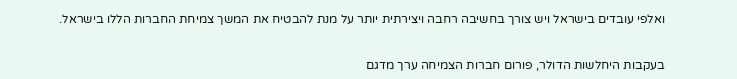ואלפי עובדים בישראל ויש צורך בחשיבה רחבה ויצירתית יותר על מנת להבטיח את המשך צמיחת החברות הללו בישראל.


בעקבות היחלשות הדולר, פורום חברות הצמיחה ערך מדגם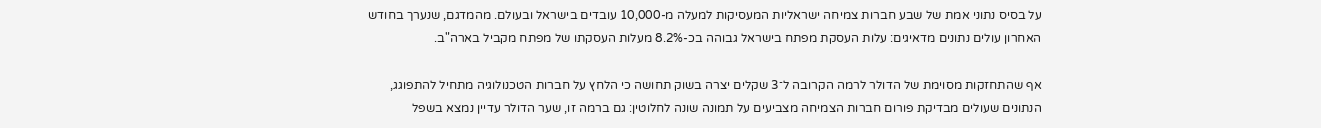על בסיס נתוני אמת של שבע חברות צמיחה ישראליות המעסיקות למעלה מ-10,000 עובדים בישראל ובעולם. מהמדגם, שנערך בחודש האחרון עולים נתונים מדאיגים: עלות העסקת מפתח בישראל גבוהה בכ-8.2% מעלות העסקתו של מפתח מקביל בארה"ב.

אף שהתחזקות מסוימת של הדולר לרמה הקרובה ל־3 שקלים יצרה בשוק תחושה כי הלחץ על חברות הטכנולוגיה מתחיל להתפוגג, הנתונים שעולים מבדיקת פורום חברות הצמיחה מצביעים על תמונה שונה לחלוטין: גם ברמה זו, שער הדולר עדיין נמצא בשפל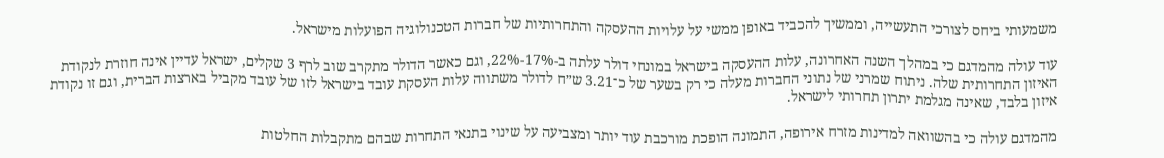משמעותי ביחס לצורכי התעשייה, וממשיך להכביד באופן ממשי על עלויות ההעסקה והתחרותיות של חברות הטכנולוגיה הפועלות מישראל.

עוד עולה מהמדגם כי במהלך השנה האחרונה, עלות ההעסקה בישראל במונחי דולר עלתה ב-17%-22%, וגם כאשר הדולר מתקרב שוב לרף 3 שקלים, ישראל עדיין אינה חוזרת לנקודת האיזון התחרותית שלה. ניתוח שמרני של נתוני החברות מעלה כי רק בשער של כ־3.21 ש״ח לדולר משתווה עלות העסקת עובד בישראל לזו של עובד מקביל בארצות הברית, וגם זו נקודת איזון בלבד, שאינה מגלמת יתרון תחרותי לישראל.

מהמדגם עולה כי בהשוואה למדינות מזרח אירופה, התמונה הופכת מורכבת עוד יותר ומצביעה על שינוי בתנאי התחרות שבהם מתקבלות החלטות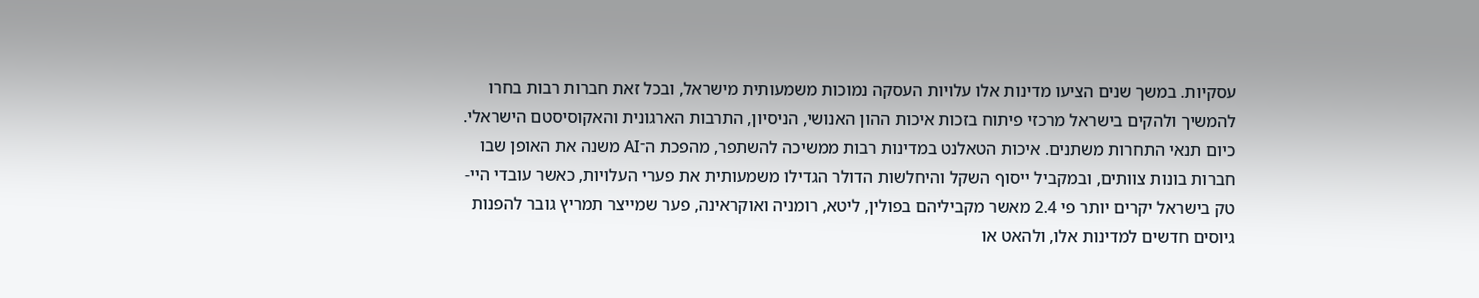עסקיות. במשך שנים הציעו מדינות אלו עלויות העסקה נמוכות משמעותית מישראל, ובכל זאת חברות רבות בחרו להמשיך ולהקים בישראל מרכזי פיתוח בזכות איכות ההון האנושי, הניסיון, התרבות הארגונית והאקוסיסטם הישראלי. כיום תנאי התחרות משתנים. איכות הטאלנט במדינות רבות ממשיכה להשתפר, מהפכת ה־AI משנה את האופן שבו חברות בונות צוותים, ובמקביל ייסוף השקל והיחלשות הדולר הגדילו משמעותית את פערי העלויות, כאשר עובדי היי-טק בישראל יקרים יותר פי 2.4 מאשר מקביליהם בפולין, ליטא, רומניה ואוקראינה, פער שמייצר תמריץ גובר להפנות גיוסים חדשים למדינות אלו, ולהאט או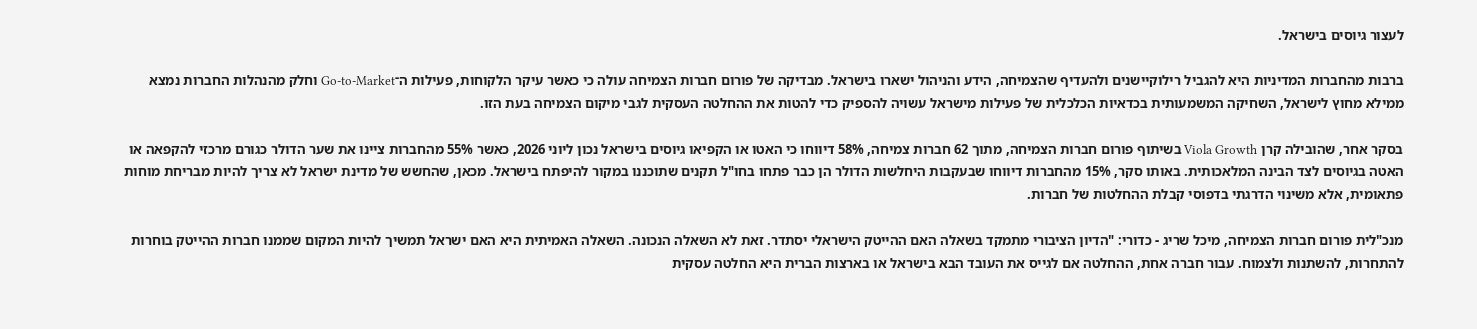לעצור גיוסים בישראל.

ברבות מהחברות המדיניות היא להגביל רילוקיישנים ולהעדיף שהצמיחה, הידע והניהול ישארו בישראל. מבדיקה של פורום חברות הצמיחה עולה כי כאשר עיקר הלקוחות, פעילות ה־Go-to-Market וחלק מהנהלות החברות נמצא ממילא מחוץ לישראל, השחיקה המשמעותית בכדאיות הכלכלית של פעילות מישראל עשויה להספיק כדי להטות את ההחלטה העסקית לגבי מיקום הצמיחה בעת הזו.

בסקר אחר, שהובילה קרן Viola Growth בשיתוף פורום חברות הצמיחה, מתוך 62 חברות צמיחה, 58% דיווחו כי האטו או הקפיאו גיוסים בישראל נכון ליוני 2026, כאשר 55% מהחברות ציינו את שער הדולר כגורם מרכזי להקפאה או האטה בגיוסים לצד הבינה המלאכותית. באותו סקר, 15% מהחברות דיווחו שבעקבות היחלשות הדולר הן כבר פתחו בחו"ל תקנים שתוכננו במקור להיפתח בישראל. מכאן, שהחשש של מדינת ישראל לא צריך להיות מבריחת מוחות פתאומית, אלא משינוי הדרגתי בדפוסי קבלת ההחלטות של חברות.

מנכ"לית פורום חברות הצמיחה, מיכל שריג - כדורי: "הדיון הציבורי מתמקד בשאלה האם ההייטק הישראלי יסתדר. זאת לא השאלה הנכונה. השאלה האמיתית היא האם ישראל תמשיך להיות המקום שממנו חברות ההייטק בוחרות להתחרות, להשתנות ולצמוח. עבור חברה אחת, ההחלטה אם לגייס את העובד הבא בישראל או בארצות הברית היא החלטה עסקית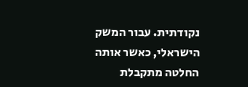נקודתית. עבור המשק הישראלי, כאשר אותה החלטה מתקבלת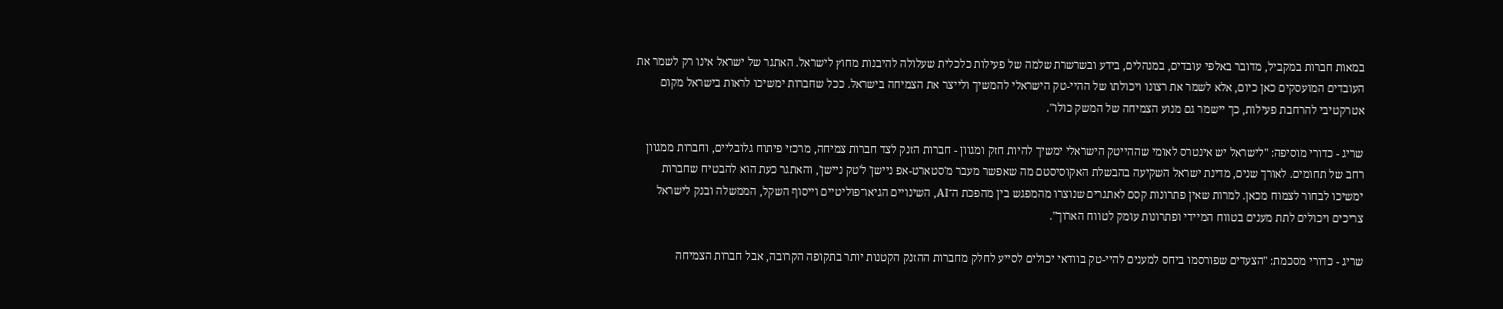במאות חברות במקביל, מדובר באלפי עובדים, במנהלים, בידע ובשרשרת שלמה של פעילות כלכלית שעלולה להיבנות מחוץ לישראל. האתגר של ישראל אינו רק לשמר את העובדים המועסקים כאן כיום, אלא לשמר את רצונו ויכולתו של ההיי-טק הישראלי להמשיך ולייצר את הצמיחה בישראל. ככל שחברות ימשיכו לראות בישראל מקום אטרקטיבי להרחבת פעילות, כך יישמר גם מנוע הצמיחה של המשק כולו".

שריג - כדורי מוסיפה: "לישראל יש אינטרס לאומי שההייטק הישראלי ימשיך להיות חזק ומגוון - חברות הזנק לצד חברות צמיחה, מרכזי פיתוח גלובליים, וחברות ממגוון רחב של תחומים. לאורך שנים, מדינת ישראל השקיעה בהבשלת האקוסיסטם מה שאפשר מעבר מ'סטארט-אפ ניישן' ל'טק ניישן', והאתגר כעת הוא להבטיח שחברות ימשיכו לבחור לצמוח מכאן. למרות שאין פתרונות קסם לאתגרים שנוצרו מהמפגש בין מהפכת ה־AI, השינויים הגיאו־פוליטיים וייסוף השקל, הממשלה ובנק לישראל צריכים ויכולים לתת מענים בטווח המיידי ופתרונות עומק לטווח הארוך".

שריג - כדורי מסכמת: "הצעדים שפורסמו ביחס למענים להיי-טק בוודאי יכולים לסייע לחלק מחברות ההזנק הקטנות יותר בתקופה הקרובה, אבל חברות הצמיחה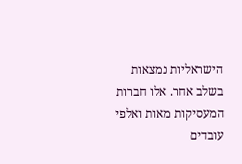הישראליות נמצאות בשלב אחר. אלו חברות המעסיקות מאות ואלפי עובדים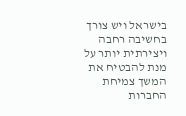בישראל ויש צורך בחשיבה רחבה ויצירתית יותר על מנת להבטיח את  המשך צמיחת החברות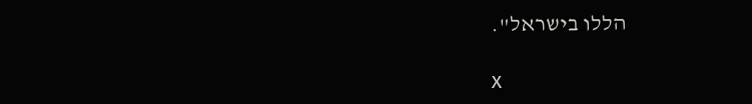הללו בישראל".

x